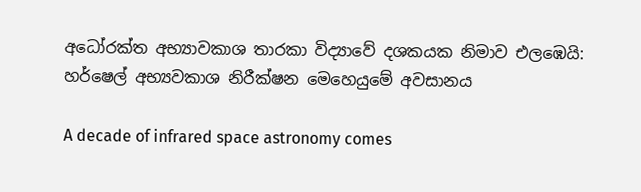අධෝරක්ත අභ්‍යාවකාශ තාරකා විද්‍යාවේ දශකයක නිමාව එලඹෙයි: හර්ෂෙල් අභ්‍යවකාශ නිරීක්ෂන මෙහෙයුමේ අවසානය

A decade of infrared space astronomy comes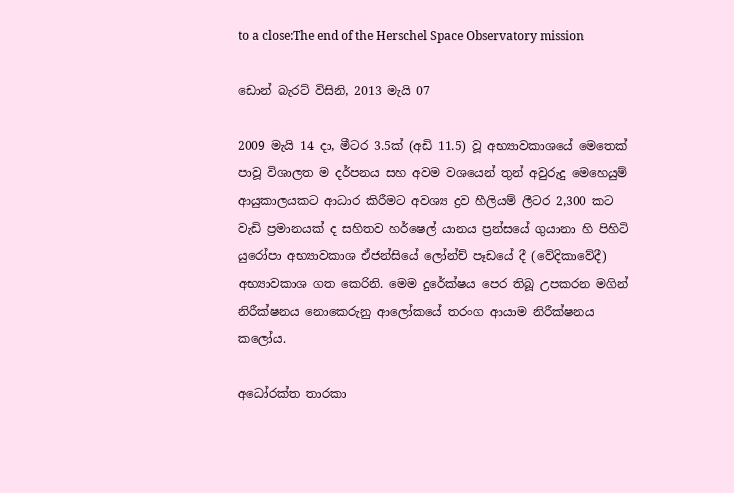to a close:The end of the Herschel Space Observatory mission

ඩොන් බැරට් විසිනි, 2013 මැයි 07

2009 මැයි 14 දා, මීටර 3.5ක් (අඩි 11.5) වූ අභ්‍යාවකාශයේ මෙතෙක් පාවූ විශාලත ම දර්පනය සහ අවම වශයෙන් තුන් අවුරුදු මෙහෙයුම් ආයුකාලයකට ආධාර කිරීමට අවශ්‍ය ද්‍රව හීලියම් ලීටර 2,300 කට වැඩි ප්‍රමානයක් ද සහිතව හර්ෂෙල් යානය ප්‍රන්සයේ ගුයානා හි පිහිටි යුරෝපා අභ්‍යාවකාශ ඒජන්සියේ ලෝන්ච් පෑඩයේ දී (වේදිකාවේදී) අභ්‍යාවකාශ ගත කෙරිනි. මෙම දුරේක්ෂය පෙර තිබූ උපකරන මගින් නිරීක්ෂනය නොකෙරුනු ආලෝකයේ තරංග ආයාම නිරීක්ෂනය කලෝය.

අධෝරක්ත තාරකා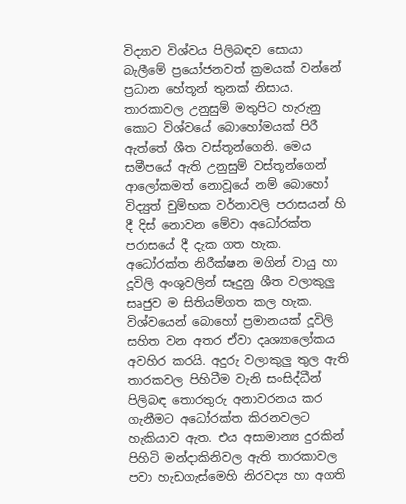විද්‍යාව විශ්වය පිලිබඳව සොයා බැලීමේ ප්‍රයෝජනවත් ක්‍රමයක් වන්නේ ප්‍රධාන හේතූන් තුනක් නිසාය. තාරකාවල උනුසුම් මතුපිට හැරුනු කොට විශ්වයේ බොහෝමයක් පිරී ඇත්තේ ශීත වස්තූන්ගෙනි. මෙය සමීපයේ ඇති උනුසුම් වස්තූන්ගෙන් ආලෝකමත් නොවූයේ නම් බොහෝ විද්‍යුත් චුම්භක වර්නාවලි පරාසයන් හි දී දිස් නොවන මේවා අධෝරක්ත පරාසයේ දී දැක ගත හැක. අධෝරක්ත නිරීක්ෂන මගින් වායු හා දූවිලි අංශුවලින් සෑදුනු ශීත වලාකුලු සෘජුව ම සිතියම්ගත කල හැක. විශ්වයෙන් බොහෝ ප්‍රමානයක් දූවිලි සහිත වන අතර ඒවා දෘශ්‍යාලෝකය අවහිර කරයි. අදුරු වලාකුලු තුල ඇති තාරකවල පිහිටීම වැනි සංසිද්ධීන් පිලිබඳ තොරතුරු අනාවරනය කර ගැනීමට අධෝරක්ත කිරනවලට හැකියාව ඇත. එය අසාමාන්‍ය දුරකින් පිහිටි මන්දාකිනිවල ඇති තාරකාවල පවා හැඩගැස්මෙහි නිරවද්‍ය හා අගති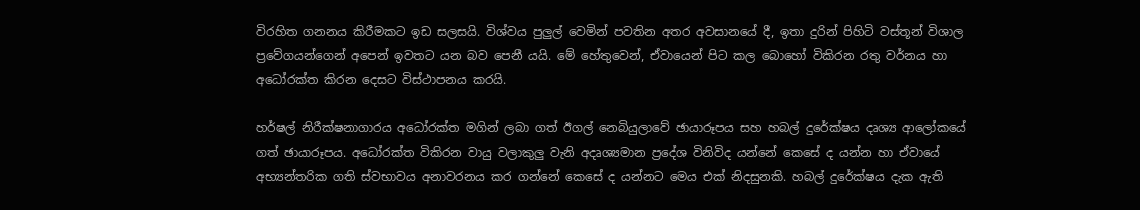විරහිත ගනනය කිරීමකට ඉඩ සලසයි. විශ්වය පුලුල් වෙමින් පවතින අතර අවසානයේ දී, ඉතා දුරින් පිහිටි වස්තූන් විශාල ප්‍රවේගයන්ගෙන් අපෙන් ඉවතට යන බව පෙනී යයි. මේ හේතුවෙන්, ඒවායෙන් පිට කල බොහෝ විකිරන රතු වර්නය හා අධෝරක්ත කිරන දෙසට විස්ථාපනය කරයි.

හර්ෂල් නිරීක්ෂනාගාරය අධෝරක්ත මගින් ලබා ගත් ඊගල් නෙබියුලාවේ ඡායාරූපය සහ හබල් දුරේක්ෂය දෘශ්‍ය ආලෝකයේ ගත් ඡායාරූපය. අධෝරක්ත විකිරන වායු වලාකුලු වැනි අදෘශ්‍යමාන ප්‍රදේශ විනිවිද යන්නේ කෙසේ ද යන්න හා ඒවායේ අභ්‍යන්තරික ගති ස්වභාවය අනාවරනය කර ගන්නේ කෙසේ ද යන්නට මෙය එක් නිදසුනකි. හබල් දුරේක්ෂය දැක ඇති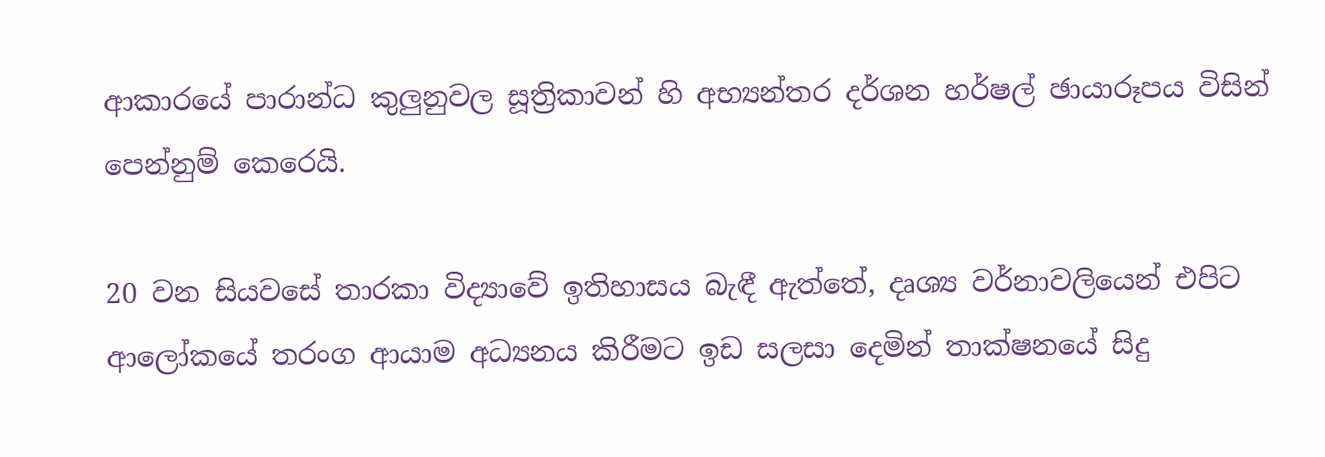ආකාරයේ පාරාන්ධ කුලුනුවල සූත්‍රිකාවන් හි අභ්‍යන්තර දර්ශන හර්ෂල් ඡායාරූපය විසින් පෙන්නුම් කෙරෙයි.

20 වන සියවසේ තාරකා විද්‍යාවේ ඉතිහාසය බැඳී ඇත්තේ, දෘශ්‍ය වර්නාවලියෙන් එපිට ආලෝකයේ තරංග ආයාම අධ්‍යනය කිරීමට ඉඩ සලසා දෙමින් තාක්ෂනයේ සිදු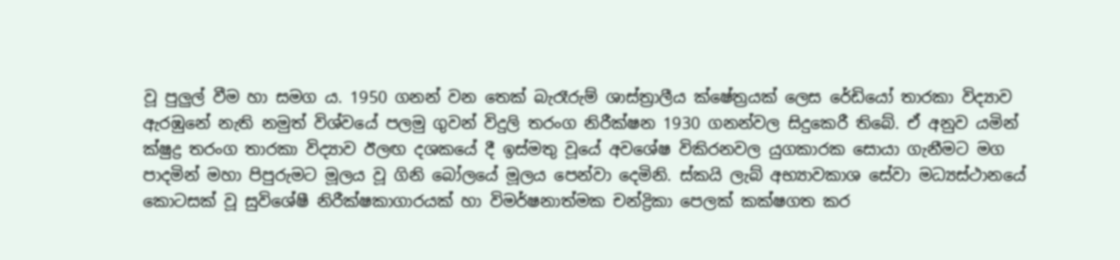වූ පුලුල් වීම හා සමග ය. 1950 ගනන් වන තෙක් බැරෑරුම් ශාස්ත්‍රාලීය ක්ෂේත්‍රයක් ලෙස රේඩියෝ තාරකා විද්‍යාව ඇරඹුනේ නැති නමුත් විශ්වයේ පලමු ගුවන් විදුලි තරංග නිරීක්ෂන 1930 ගනන්වල සිදුකෙරී තිබේ. ඒ අනුව යමින් ක්ෂුද්‍ර තරංග තාරකා විද්‍යාව ඊලඟ දශකයේ දී ඉස්මතු වූයේ අවශේෂ විකිරනවල යුගකාරක සොයා ගැනීමට මග පාදමින් මහා පිපුරුමට මූලය වූ ගිනි බෝලයේ මූලය පෙන්වා දෙමිනි. ස්කයි ලැබ් අභ්‍යාවකාශ සේවා මධ්‍යස්ථානයේ කොටසක් වූ සුවිශේෂී නිරීක්ෂකාගාරයක් හා විමර්ෂනාත්මක චන්ද්‍රිකා පෙලක් කක්ෂගත කර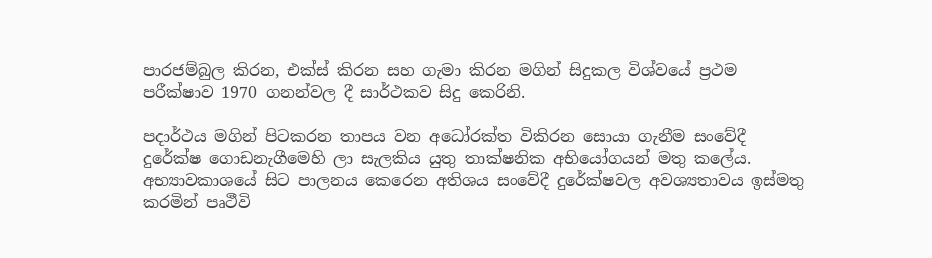පාරජම්බුල කිරන, එක්ස් කිරන සහ ගැමා කිරන මගින් සිදුකල විශ්වයේ ප්‍රථම පරීක්ෂාව 1970 ගනන්වල දී සාර්ථකව සිදු කෙරිනි.

පදාර්ථය මගින් පිටකරන තාපය වන අධෝරක්ත විකිරන සොයා ගැනීම සංවේදී දුරේක්ෂ ගොඩනැගීමෙහි ලා සැලකිය යුතු තාක්ෂනික අභියෝගයන් මතු කලේය. අභ්‍යාවකාශයේ සිට පාලනය කෙරෙන අතිශය සංවේදී දුරේක්ෂවල අවශ්‍යතාවය ඉස්මතු කරමින් පෘථීවි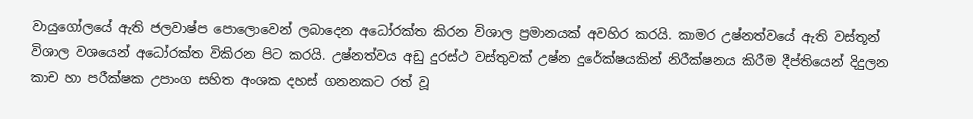වායුගෝලයේ ඇති ජලවාෂ්ප පොලොවෙන් ලබාදෙන අධෝරක්ත කිරන විශාල ප්‍රමානයක් අවහිර කරයි. කාමර උෂ්නත්වයේ ඇති වස්තූන් විශාල වශයෙන් අධෝරක්ත විකිරන පිට කරයි. උෂ්නත්වය අඩු දුරස්ථ වස්තුවක් උෂ්න දුරේක්ෂයකින් නිරීක්ෂනය කිරීම දීප්තියෙන් දිදුලන කාච හා පරීක්ෂක උපාංග සහිත අංශක දහස් ගනනකට රත් වූ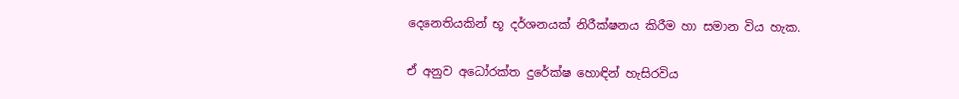දෙනෙතියකින් භූ දර්ශනයක් නිරීක්ෂනය කිරීම හා සමාන විය හැක.

ඒ අනුව අධෝරක්ත දුරේක්ෂ හොඳින් හැසිරවිය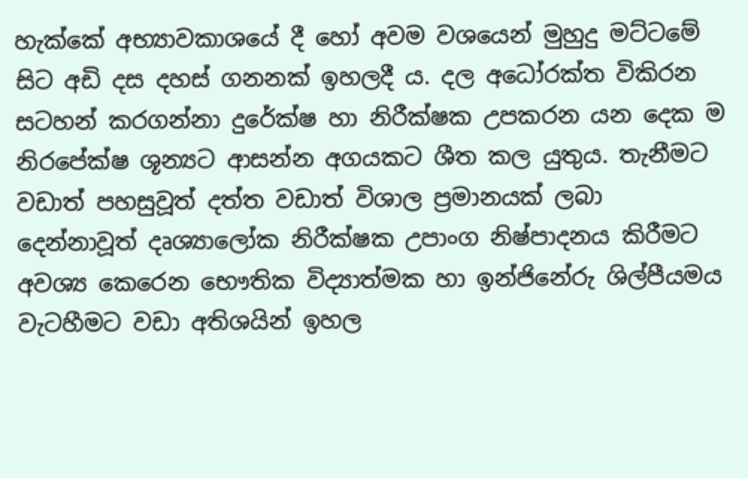හැක්කේ අභ්‍යාවකාශයේ දී හෝ අවම වශයෙන් මුහුදු මට්ටමේ සිට අඩි දස දහස් ගනනක් ඉහලදී ය. දල අධෝරක්ත විකිරන සටහන් කරගන්නා දුරේක්ෂ හා නිරීක්ෂක උපකරන යන දෙක ම නිරපේක්ෂ ශූන්‍යට ආසන්න අගයකට ශීත කල යුතුය. තැනීමට වඩාත් පහසුවූත් දත්ත වඩාත් විශාල ප්‍රමානයක් ලබා දෙන්නාවූත් දෘශ්‍යාලෝක නිරීක්ෂක උපාංග නිෂ්පාදනය කිරීමට අවශ්‍ය කෙරෙන භෞතික විද්‍යාත්මක හා ඉන්ජිනේරු ශිල්පීයමය වැටහීමට වඩා අතිශයින් ඉහල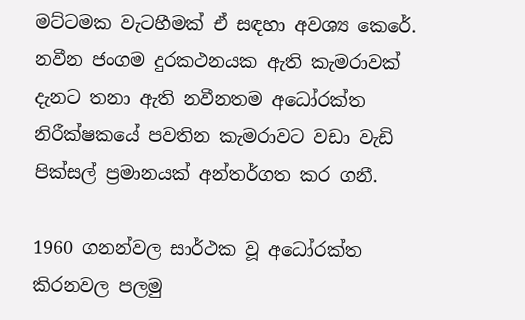මට්ටමක වැටහීමක් ඒ සඳහා අවශ්‍ය කෙරේ. නවීන ජංගම දුරකථනයක ඇති කැමරාවක් දැනට තනා ඇති නවීනතම අධෝරක්ත නිරීක්ෂකයේ පවතින කැමරාවට වඩා වැඩි පික්සල් ප්‍රමානයක් අන්තර්ගත කර ගනී.

1960 ගනන්වල සාර්ථක වූ අධෝරක්ත කිරනවල පලමු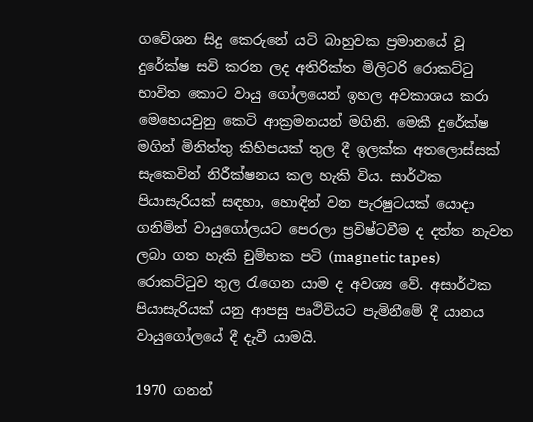ගවේශන සිදු කෙරුනේ යටි බාහුවක ප්‍රමානයේ වූ දුරේක්ෂ සවි කරන ලද අතිරික්ත මිලිටරි රොකට්ටු භාවිත කොට වායු ගෝලයෙන් ඉහල අවකාශය කරා මෙහෙයවුනු කෙටි ආක්‍රමනයන් මගිනි. මෙකී දුරේක්ෂ මගින් මිනිත්තු කිහිපයක් තුල දී ඉලක්ක අතලොස්සක් සැකෙවින් නිරීක්ෂනය කල හැකි විය. සාර්ථක පියාසැරියක් සඳහා, හොඳින් වන පැරෂුටයක් යොදා ගනිමින් වායුගෝලයට පෙරලා ප්‍රවිෂ්ටවීම ද දත්ත නැවත ලබා ගත හැකි චුම්භක පටි (magnetic tapes) රොකට්ටුව තුල රැගෙන යාම ද අවශ්‍ය වේ. අසාර්ථක පියාසැරියක් යනු ආපසු පෘථිවියට පැමිනීමේ දී යානය වායුගෝලයේ දී දැවී යාමයි.

1970 ගනන්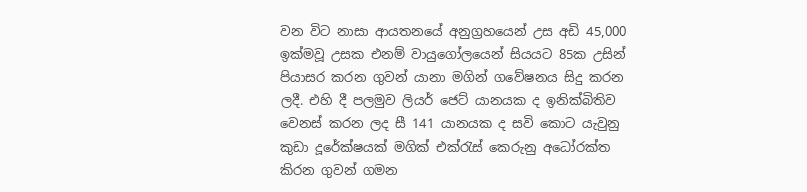වන විට නාසා ආයතනයේ අනුග්‍රහයෙන් උස අඩි 45,000 ඉක්මවූ උසක එනම් වායුගෝලයෙන් සියයට 85ක උසින් පියාසර කරන ගුවන් යානා මගින් ගවේෂනය සිදු කරන ලදී. එහි දී පලමුව ලියර් ජෙට් යානයක ද ඉනික්බිතිව වෙනස් කරන ලද සී 141 යානයක ද සවි කොට යැවුනු කුඩා දූරේක්ෂයක් මගික් එක්රැස් කෙරුනු අධෝරක්ත කිරන ගුවන් ගමන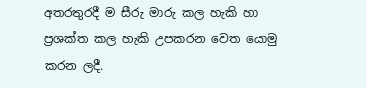අතරතුරදී ම සීරු මාරු කල හැකි හා ප්‍රශක්ත කල හැකි උපකරන වෙත යොමු කරන ලදී.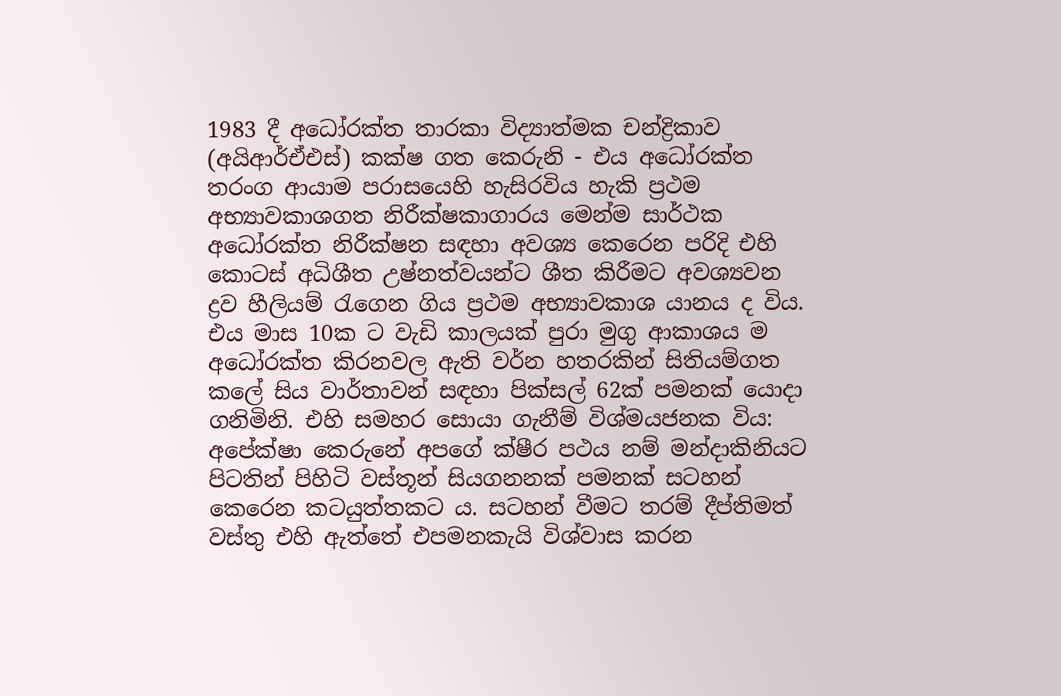1983 දී අධෝරක්ත තාරකා විද්‍යාත්මක චන්ද්‍රිකාව (අයිආර්ඒඑස්) කක්ෂ ගත කෙරුනි - එය අධෝරක්ත තරංග ආයාම පරාසයෙහි හැසිරවිය හැකි ප්‍රථම අභ්‍යාවකාශගත නිරීක්ෂකාගාරය මෙන්ම සාර්ථක අධෝරක්ත නිරීක්ෂන සඳහා අවශ්‍ය කෙරෙන පරිදි එහි කොටස් අධිශීත උෂ්නත්වයන්ට ශීත කිරීමට අවශ්‍යවන ද්‍රව හීලියම් රැගෙන ගිය ප්‍රථම අභ්‍යාවකාශ යානය ද විය. එය මාස 10ක ට වැඩි කාලයක් පුරා මුගු ආකාශය ම අධෝරක්ත කිරනවල ඇති වර්න හතරකින් සිතියම්ගත කලේ සිය වාර්තාවන් සඳහා පික්සල් 62ක් පමනක් යොදා ගනිමිනි. එහි සමහර සොයා ගැනීම් විශ්මයජනක විය: අපේක්ෂා කෙරුනේ අපගේ ක්ෂීර පථය නම් මන්දාකිනියට පිටතින් පිහිටි වස්තූන් සියගනනක් පමනක් සටහන් කෙරෙන කටයුත්තකට ය. සටහන් වීමට තරම් දීප්තිමත් වස්තු එහි ඇත්තේ එපමනකැයි විශ්වාස කරන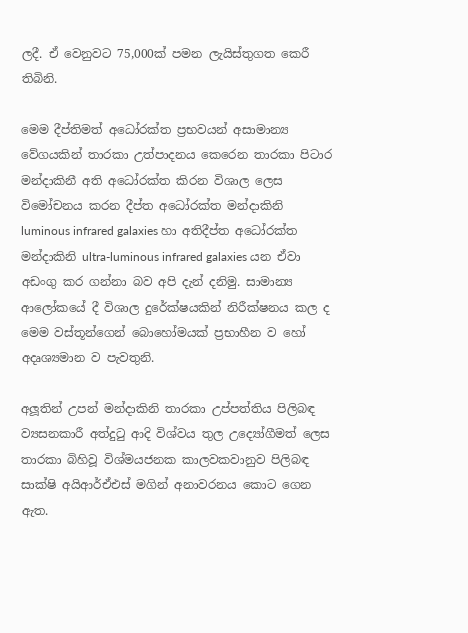ලදී. ඒ වෙනුවට 75,000ක් පමන ලැයිස්තුගත කෙරී තිබිනි.

මෙම දීප්තිමත් අධෝරක්ත ප්‍රභවයන් අසාමාන්‍ය වේගයකින් තාරකා උත්පාදනය කෙරෙන තාරකා පිටාර මන්දාකිනී අති අධෝරක්ත කිරන විශාල ලෙස විමෝචනය කරන දීප්ත අධෝරක්ත මන්දාකිනි luminous infrared galaxies හා අතිදීප්ත අධෝරක්ත මන්දාකිනි ultra-luminous infrared galaxies යන ඒවා අඩංගු කර ගන්නා බව අපි දැන් දනිමු. සාමාන්‍ය ආලෝකයේ දී විශාල දුරේක්ෂයකින් නිරීක්ෂනය කල ද මෙම වස්තූන්ගෙන් බොහෝමයක් ප්‍රභාහීන ව හෝ අදෘශ්‍යමාන ව පැවතුනි.

අලූතින් උපන් මන්දාකිනි තාරකා උප්පත්තිය පිලිබඳ ව්‍යසනකාරී අත්දුටු ආදි විශ්වය තුල උද්‍යෝගීමත් ලෙස තාරකා බිහිවූ විශ්මයජනක කාලවකවානුව පිලිබඳ සාක්ෂි අයිආර්ඒඑස් මගින් අනාවරනය කොට ගෙන ඇත.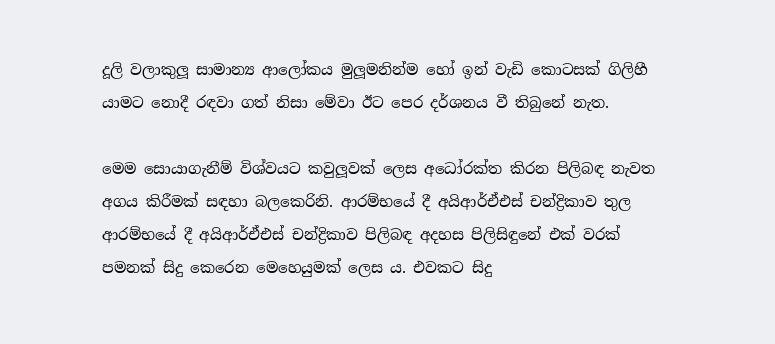දූලි වලාකුලූ සාමාන්‍ය ආලෝකය මුලූමනින්ම හෝ ඉන් වැඩි කොටසක් ගිලිහී යාමට නොදී රඳවා ගත් නිසා මේවා ඊට පෙර දර්ශනය වී තිබුනේ නැත.

මෙම සොයාගැනීම් විශ්වයට කවුලූවක් ලෙස අධෝරක්ත කිරන පිලිබඳ නැවත අගය කිරීමක් සඳහා බලකෙරිනි. ආරම්භයේ දී අයිආර්ඒඑස් චන්ද්‍රිකාව තුල ආරම්භයේ දී අයිආර්ඒඑස් චන්ද්‍රිකාව පිලිබඳ අදහස පිලිසිඳුනේ එක් වරක් පමනක් සිදු කෙරෙන මෙහෙයුමක් ලෙස ය. එවකට සිදු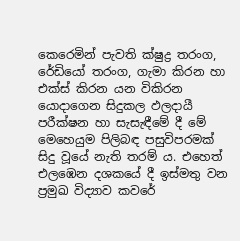කෙරෙමින් පැවති ක්ෂුද්‍ර තරංග, රේඩියෝ තරංග, ගැමා කිරන හා එක්ස් කිරන යන විකිරන යොදාගෙන සිදුකල ඵලදායී පරීක්ෂන හා සැසැඳීමේ දී මේ මෙහෙයුම පිලිබඳ පසුවිපරමක් සිදු වූයේ නැති තරම් ය. එහෙත් එලඹෙන දශකයේ දී ඉස්මතු වන ප්‍රමුඛ විද්‍යාව කවරේ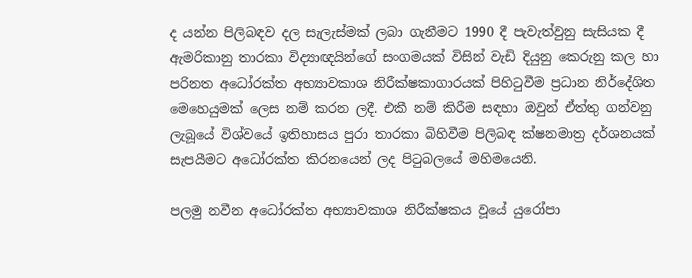ද යන්න පිලිබඳව දල සැලැස්මක් ලබා ගැනීමට 1990 දී පැවැත්වුනු සැසියක දී ඇමරිකානු තාරකා විද්‍යාඥයින්ගේ සංගමයක් විසින් වැඩි දියුනු කෙරුනු කල හා පරිනත අධෝරක්ත අභ්‍යාවකාශ නිරීක්ෂකාගාරයක් පිහිටුවීම ප්‍රධාන නිර්දේශිත මෙහෙයුමක් ලෙස නම් කරන ලදී. එකී නම් කිරීම සඳහා ඔවුන් ඒත්තු ගන්වනු ලැබූයේ විශ්වයේ ඉතිහාසය පුරා තාරකා බිහිවීම පිලිබඳ ක්ෂනමාත්‍ර දර්ශනයක් සැපයීමට අධෝරක්ත කිරනයෙන් ලද පිටුබලයේ මහිමයෙනි.

පලමු නවීන අධෝරක්ත අභ්‍යාවකාශ නිරීක්ෂකය වූයේ යුරෝපා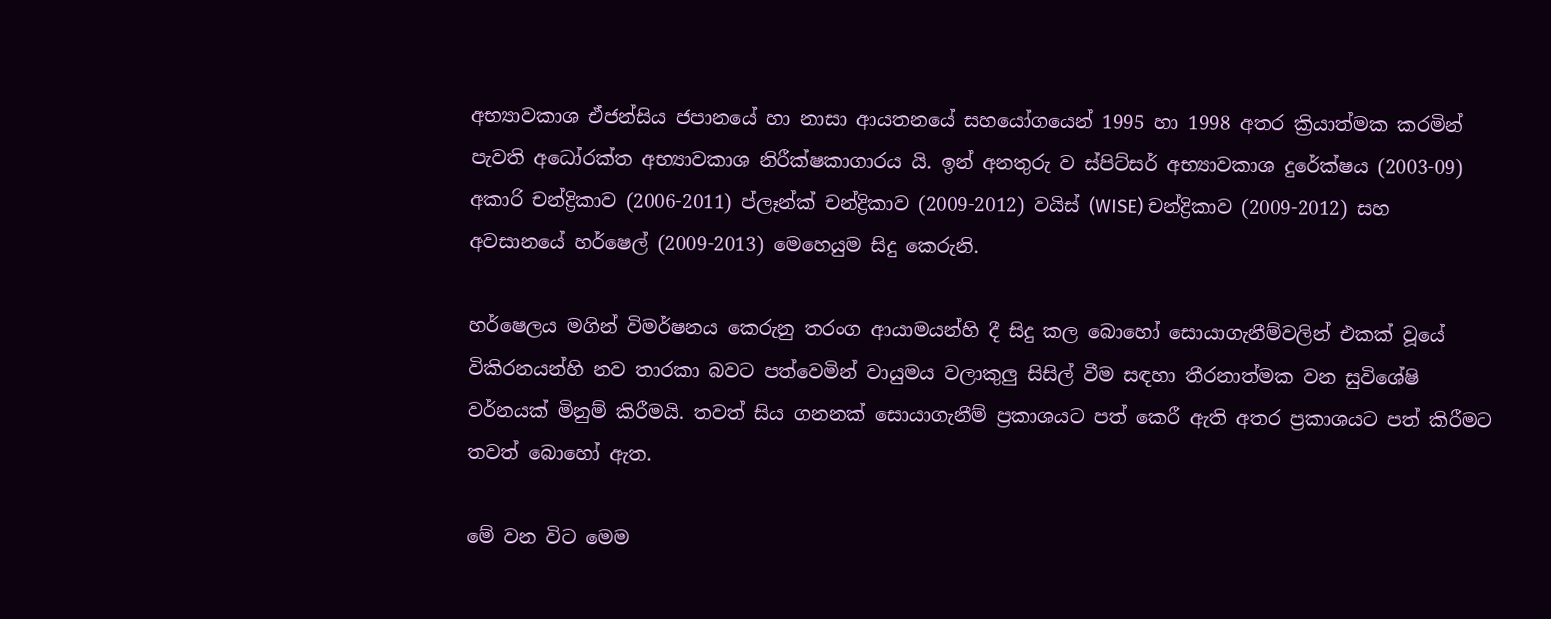අභ්‍යාවකාශ ඒජන්සිය ජපානයේ හා නාසා ආයතනයේ සහයෝගයෙන් 1995 හා 1998 අතර ක්‍රියාත්මක කරමින් පැවති අධෝරක්ත අභ්‍යාවකාශ නිරීක්ෂකාගාරය යි. ඉන් අනතුරු ව ස්පිට්සර් අභ්‍යාවකාශ දුරේක්ෂය (2003-09) අකාරි චන්ද්‍රිකාව (2006-2011) ප්ලෑන්ක් චන්ද්‍රිකාව (2009-2012) වයිස් (WISE) චන්ද්‍රිකාව (2009-2012) සහ අවසානයේ හර්ෂෙල් (2009-2013) මෙහෙයුම සිදු කෙරුනි.

හර්ෂෙලය මගින් විමර්ෂනය කෙරුනු තරංග ආයාමයන්හි දී සිදු කල බොහෝ සොයාගැනීම්වලින් එකක් වූයේ විකිරනයන්හි නව තාරකා බවට පත්වෙමින් වායුමය වලාකුලු සිසිල් වීම සඳහා තීරනාත්මක වන සුවිශේෂි වර්නයක් මිනුම් කිරීමයි. තවත් සිය ගනනක් සොයාගැනීම් ප්‍රකාශයට පත් කෙරී ඇති අතර ප්‍රකාශයට පත් කිරීමට තවත් බොහෝ ඇත.

මේ වන විට මෙම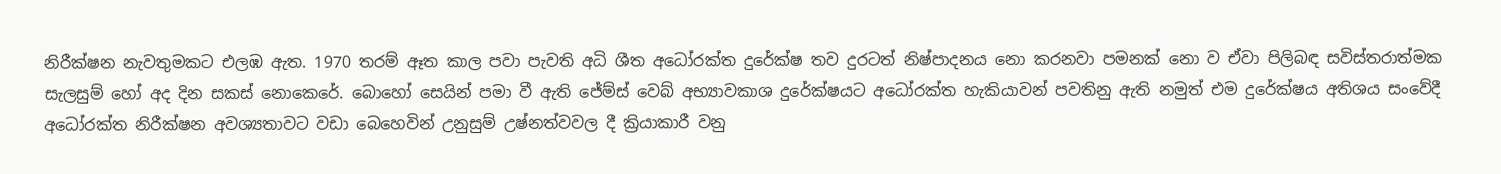නිරීක්ෂන නැවතුමකට එලඹ ඇත. 1970 තරම් ඈත කාල පවා පැවති අධි ශීත අධෝරක්ත දුරේක්ෂ තව දුරටත් නිෂ්පාදනය නො කරනවා පමනක් නො ව ඒවා පිලිබඳ සවිස්තරාත්මක සැලසුම් හෝ අද දින සකස් නොකෙරේ. බොහෝ සෙයින් පමා වී ඇති ජේම්ස් වෙබ් අභ්‍යාවකාශ දුරේක්ෂයට අධෝරක්ත හැකියාවන් පවතිනු ඇති නමුත් එම දුරේක්ෂය අතිශය සංවේදී අධෝරක්ත නිරීක්ෂන අවශ්‍යතාවට වඩා බෙහෙවින් උනුසුම් උෂ්නත්වවල දී ක්‍රියාකාරී වනු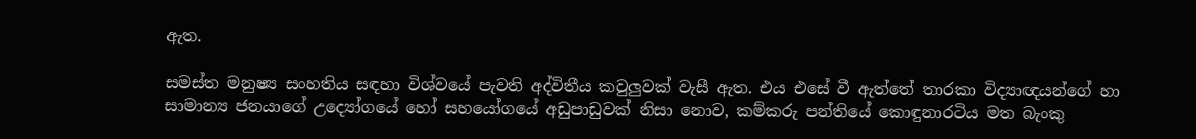ඇත.

සමස්ත මනුෂ්‍ය සංහතිය සඳහා විශ්වයේ පැවති අද්විතීය කවුලුවක් වැසී ඇත. එය එසේ වී ඇත්තේ තාරකා විද්‍යාඥයන්ගේ හා සාමාන්‍ය ජනයාගේ උද්‍යෝගයේ හෝ සහයෝගයේ අඩුපාඩුවක් නිසා නොව, කම්කරු පන්තියේ කොඳුනාරටිය මත බැංකු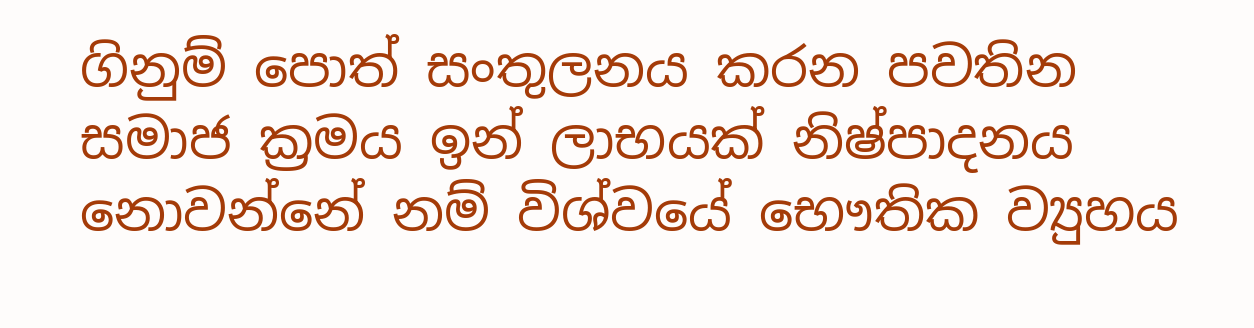ගිනුම් පොත් සංතුලනය කරන පවතින සමාජ ක්‍රමය ඉන් ලාභයක් නිෂ්පාදනය නොවන්නේ නම් විශ්වයේ භෞතික ව්‍යුහය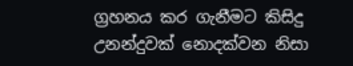ග්‍රහනය කර ගැනීමට කිසිදු උනන්දුවක් නොදක්වන නිසා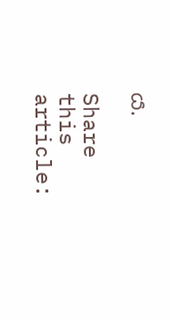ය.

Share this article: